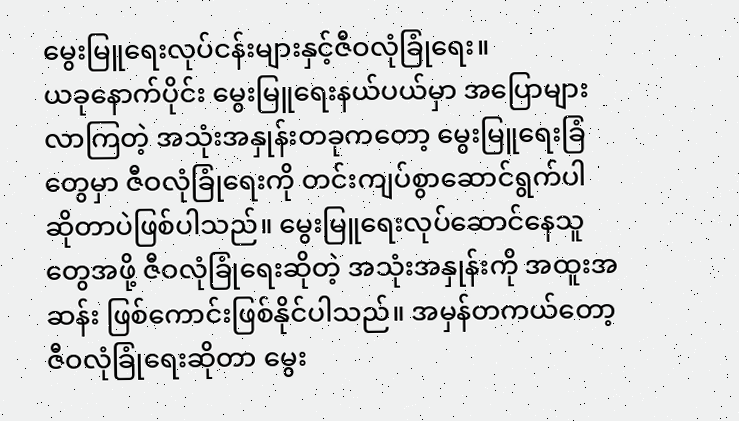မွေးမြူရေးလုပ်ငန်းများနှင့်ဇီဝလုံခြုံရေး။
ယခုနောက်ပိုင်း မွေးမြူရေးနယ်ပယ်မှာ အပြောများလာကြတဲ့ အသုံးအနှုန်းတခုကတော့ မွေးမြူရေးခြံတွေမှာ ဇီဝလုံခြုံရေးကို တင်းကျပ်စွာဆောင်ရွက်ပါ ဆိုတာပဲဖြစ်ပါသည်။ မွေးမြူရေးလုပ်ဆောင်နေသူတွေအဖို့ ဇီဝလုံခြုံရေးဆိုတဲ့ အသုံးအနှုန်းကို အထူးအဆန်း ဖြစ်ကောင်းဖြစ်နိုင်ပါသည်။ အမှန်တကယ်တော့ ဇီဝလုံခြုံရေးဆိုတာ မွေး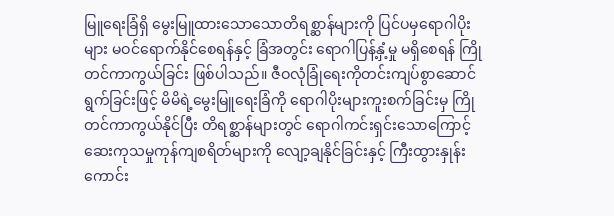မြူရေးခြံရှိ မွေးမြူထားသောသောတိရစ္ဆာန်များကို ပြင်ပမှရောဂါပိုးများ မဝင်ရောက်နိုင်စေရန်နှင့် ခြံအတွင်း ရောဂါပြန့်နှံ့မှု မရှိစေရန် ကြိုတင်ကာကွယ်ခြင်း ဖြစ်ပါသည်။ ဇီဝလုံခြုံရေးကိုတင်းကျပ်စွာဆောင်ရွက်ခြင်းဖြင့် မိမိရဲ့မွေးမြူရေးခြံကို ရောဂါပိုးများကူးစက်ခြင်းမှ ကြိုတင်ကာကွယ်နိုင်ပြီး တိရစ္ဆာန်များတွင် ရောဂါကင်းရှင်းသောကြောင့် ဆေးကုသမှုကုန်ကျစရိတ်များကို လျော့ချနိုင်ခြင်းနှင့် ကြီးထွားနှုန်းကောင်း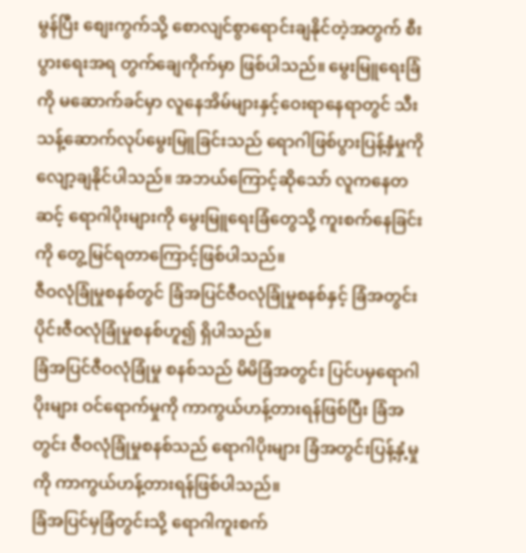မွန်ပြီး စျေးကွက်သို့ စောလျင်စွာရောင်းချနိုင်တဲ့အတွက် စီးပွားရေးအရ တွက်ချေကိုက်မှာ ဖြစ်ပါသည်။ မွေးမြူရေးခြံကို မဆောက်ခင်မှာ လူနေအိမ်များနှင့်ဝေးရာနေရာတွင် သီးသန့်ဆောက်လုပ်မွေးမြူခြင်းသည် ရောဂါဖြစ်ပွားပြန့်နှံမှုကို လျော့ချနိုင်ပါသည်။ အဘယ်ကြောင့်ဆိုသော် လူကနေတဆင့် ရောဂါပိုးများကို မွေးမြူရေးခြံတွေသို့ ကူးစက်နေခြင်းကို တွေ့မြင်ရတာကြောင့်ဖြစ်ပါသည်။
ဇီဝလုံခြုံမှုစနစ်တွင် ခြံအပြင်ဇီဝလုံခြုံမှုစနစ်နှင့် ခြံအတွင်းပိုင်းဇီဝလုံခြုံမှုစနစ်ဟူ၍ ရှိပါသည်။
ခြံအပြင်ဇီဝလုံခြုံမှု စနစ်သည် မိမိခြံအတွင်း ပြင်ပမှရောဂါပိုးများ ဝင်ရောက်မှုကို ကာကွယ်ဟန့်တားရန်ဖြစ်ပြီး ခြံအတွင်း ဇီဝလုံခြုံမှုစနစ်သည် ရောဂါပိုးများ ခြံအတွင်းပြန့်နှံ့မှုကို ကာကွယ်ဟန့်တားရန်ဖြစ်ပါသည်။
ခြံအပြင်မှခြံတွင်းသို့ ရောဂါကူးစက်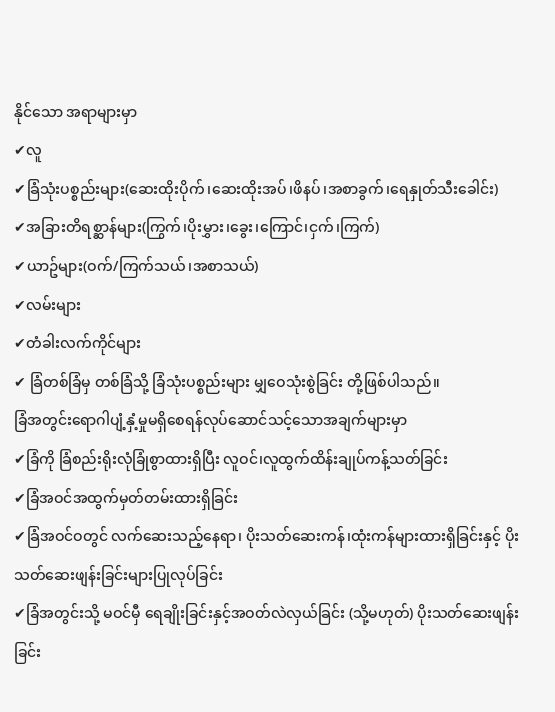နိုင်သော အရာများမှာ
✔လူ
✔ခြံသုံးပစ္စည်းများ(ဆေးထိုးပိုက်၊ဆေးထိုးအပ်၊ဖိနပ်၊အစာခွက်၊ရေနှုတ်သီးခေါင်း)
✔အခြားတိရစ္ဆာန်များ(ကြွက်၊ပိုးမွှား၊ခွေး၊ကြောင်၊ငှက်၊ကြက်)
✔ယာဥ်များ(ဝက်/ကြက်သယ်၊အစာသယ်)
✔လမ်းများ
✔တံခါးလက်ကိုင်များ
✔ ခြံတစ်ခြံမှ တစ်ခြံသို့ ခြံသုံးပစ္စည်းများ မျှဝေသုံးစွဲခြင်း တို့ဖြစ်ပါသည်။
ခြံအတွင်းရောဂါပျံ့နှံ့မှုမရှိစေရန်လုပ်ဆောင်သင့်သောအချက်များမှာ
✔ခြံကို ခြံစည်းရိုးလုံခြုံစွာထားရှိပြီး လူဝင်၊လူထွက်ထိန်းချုပ်ကန့်သတ်ခြင်း
✔ခြံအဝင်အထွက်မှတ်တမ်းထားရှိခြင်း
✔ခြံအဝင်ဝတွင် လက်ဆေးသည့်နေရာ၊ ပိုးသတ်ဆေးကန်၊ထုံးကန်များထားရှိခြင်းနှင့် ပိုးသတ်ဆေးဖျန်းခြင်းများပြုလုပ်ခြင်း
✔ခြံအတွင်းသို့ မဝင်မှီ ရေချိုးခြင်းနှင့်အဝတ်လဲလှယ်ခြင်း (သို့မဟုတ်) ပိုးသတ်ဆေးဖျန်းခြင်း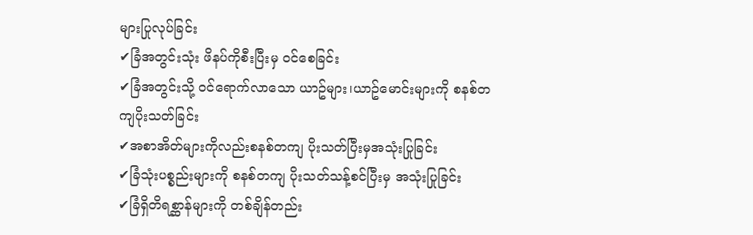များပြုလုပ်ခြင်း
✔ခြံအတွင်းသုံး ဖိနပ်ကိုစီးပြီးမှ ဝင်စေခြင်း
✔ခြံအတွင်းသို့ ဝင်ရောက်လာသော ယာဥ်များ၊ယာဥ်မောင်းများကို စနစ်တကျပိုးသတ်ခြင်း
✔အစာအိတ်များကိုလည်းစနစ်တကျ ပိုးသတ်ပြီးမှအသုံးပြုခြင်း
✔ခြံသုံးပစ္စည်းများကို စနစ်တကျ ပိုးသတ်သန့်စင်ပြီးမှ အသုံးပြုခြင်း
✔ခြံရှိတိရစ္ဆာန်များကို တစ်ချိန်တည်း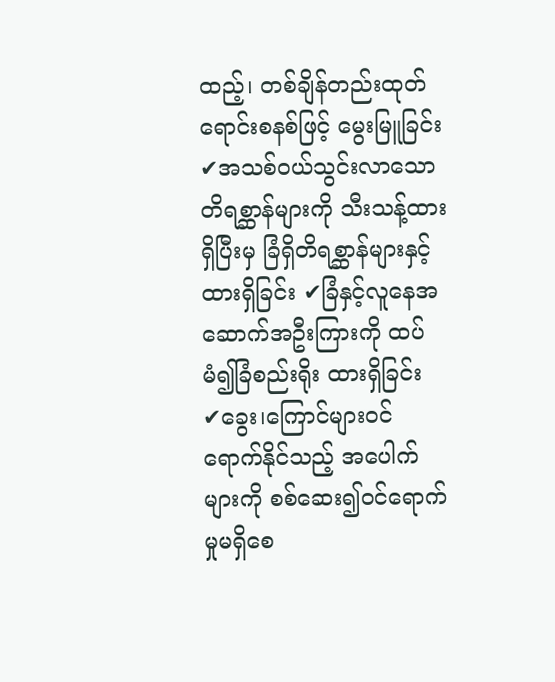ထည့်၊ တစ်ချိန်တည်းထုတ်ရောင်းစနစ်ဖြင့် မွေးမြူခြင်း
✔အသစ်ဝယ်သွင်းလာသောတိရစ္ဆာန်များကို သီးသန့်ထားရှိပြီးမှ ခြံရှိတိရစ္ဆာန်များနှင့်ထားရှိခြင်း ✔ခြံနှင့်လူနေအဆောက်အဦးကြားကို ထပ်မံ၍ခြံစည်းရိုး ထားရှိခြင်း
✔ခွေး၊ကြောင်များဝင်ရောက်နိုင်သည့် အပေါက်များကို စစ်ဆေး၍ဝင်ရောက်မှုမရှိစေ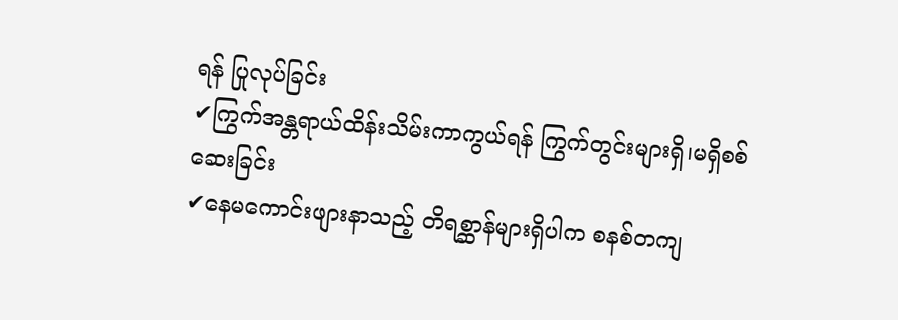ရန် ပြုလုပ်ခြင်း
✔ကြွက်အန္တရာယ်ထိန်းသိမ်းကာကွယ်ရန် ကြွက်တွင်းများရှိ၊မရှိစစ်ဆေးခြင်း
✔နေမကောင်းဖျားနာသည့် တိရစ္ဆာန်များရှိပါက စနစ်တကျ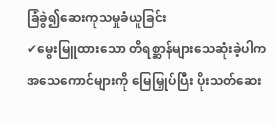ခြံခွဲ၍ဆေးကုသမှုခံယူခြင်း
✔မွေးမြူထားသော တိရစ္ဆာန်များသေဆုံးခဲ့ပါက အသေကောင်များကို မြေမြှုပ်ပြီး ပိုးသတ်ဆေး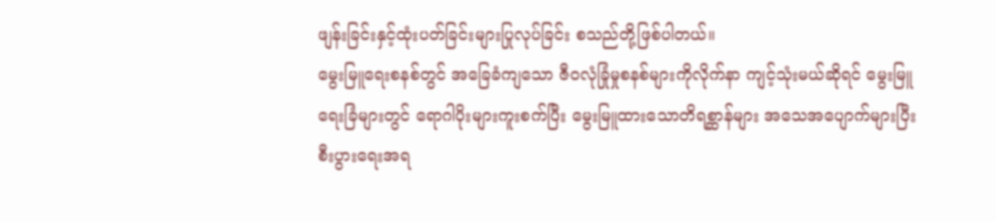ဖျန်းခြင်းနှင့်ထုံးပတ်ခြင်းများပြုလုပ်ခြင်း စသည်တို့ဖြစ်ပါတယ်။
မွေးမြူရေးစနစ်တွင် အခြေခံကျသော ဇီဝလုံခြုံမှုစနစ်များကိုလိုက်နာ ကျင့်သုံးမယ်ဆိုရင် မွေးမြူရေးခြံများတွင် ရောဂါပိုးများကူးစက်ပြီး မွေးမြူထားသောတိရစ္ဆာန်များ အသေအပျောက်များပြီး စီးပွားရေးအရ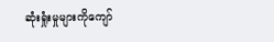ဆုံးရှုံးမှုများကိုကျော်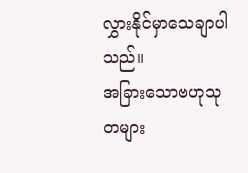လွှားနိုင်မှာသေချာပါသည်။
အခြားသောဗဟုသုတများ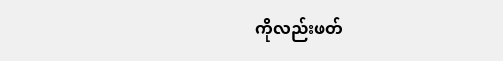ကိုလည်းဖတ်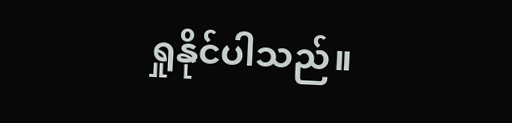ရှုနိုင်ပါသည်။